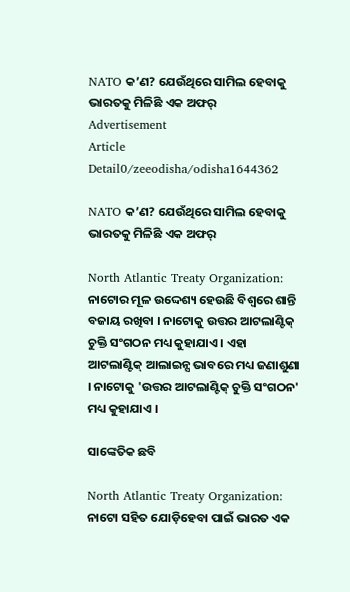NATO କ’ଣ? ଯେଉଁଥିରେ ସାମିଲ ହେବାକୁ ଭାରତକୁ ମିଳିଛି ଏକ ଅଫର୍
Advertisement
Article Detail0/zeeodisha/odisha1644362

NATO କ’ଣ? ଯେଉଁଥିରେ ସାମିଲ ହେବାକୁ ଭାରତକୁ ମିଳିଛି ଏକ ଅଫର୍

North Atlantic Treaty Organization: ନାଟୋର ମୂଳ ଉଦ୍ଦେଶ୍ୟ ହେଉଛି ବିଶ୍ୱରେ ଶାନ୍ତି ବଜାୟ ରଖିବା । ନାଟୋକୁ ଉତ୍ତର ଆଟଲାଣ୍ଟିକ୍ ଚୁକ୍ତି ସଂଗଠନ ମଧ୍ୟ କୁହାଯାଏ । ଏହା ଆଟଲାଣ୍ଟିକ୍ ଆଲାଇନ୍ସ ଭାବରେ ମଧ୍ୟ ଜଣାଶୁଣା । ନାଟୋକୁ 'ଉତ୍ତର ଆଟଲାଣ୍ଟିକ୍ ଚୁକ୍ତି ସଂଗଠନ' ମଧ୍ୟ କୁହାଯାଏ ।

ସାଙ୍କେତିକ ଛବି

North Atlantic Treaty Organization: ନାଟୋ ସହିତ ଯୋଡ଼ିହେବା ପାଇଁ ଭାରତ ଏକ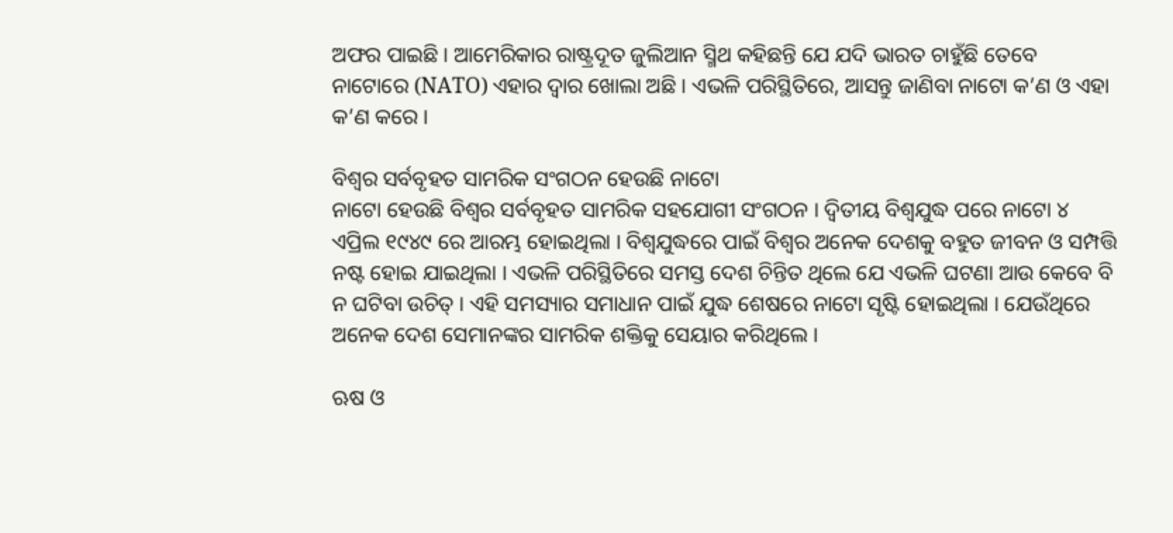ଅଫର ପାଇଛି । ଆମେରିକାର ରାଷ୍ଟ୍ରଦୂତ ଜୁଲିଆନ ସ୍ମିଥ କହିଛନ୍ତି ଯେ ଯଦି ଭାରତ ଚାହୁଁଛି ତେବେ ନାଟୋରେ (NATO) ଏହାର ଦ୍ୱାର ଖୋଲା ଅଛି । ଏଭଳି ପରିସ୍ଥିତିରେ, ଆସନ୍ତୁ ଜାଣିବା ନାଟୋ କ’ଣ ଓ ଏହା କ’ଣ କରେ ।

ବିଶ୍ୱର ସର୍ବବୃହତ ସାମରିକ ସଂଗଠନ ହେଉଛି ନାଟୋ
ନାଟୋ ହେଉଛି ବିଶ୍ୱର ସର୍ବବୃହତ ସାମରିକ ସହଯୋଗୀ ସଂଗଠନ । ଦ୍ୱିତୀୟ ବିଶ୍ୱଯୁଦ୍ଧ ପରେ ନାଟୋ ୪ ଏପ୍ରିଲ ୧୯୪୯ ରେ ଆରମ୍ଭ ହୋଇଥିଲା । ବିଶ୍ୱଯୁଦ୍ଧରେ ପାଇଁ ବିଶ୍ୱର ଅନେକ ଦେଶକୁ ବହୁତ ଜୀବନ ଓ ସମ୍ପତ୍ତି ନଷ୍ଟ ହୋଇ ଯାଇଥିଲା । ଏଭଳି ପରିସ୍ଥିତିରେ ସମସ୍ତ ଦେଶ ଚିନ୍ତିତ ଥିଲେ ଯେ ଏଭଳି ଘଟଣା ଆଉ କେବେ ବି ନ ଘଟିବା ଉଚିତ୍ । ଏହି ସମସ୍ୟାର ସମାଧାନ ପାଇଁ ଯୁଦ୍ଧ ଶେଷରେ ନାଟୋ ସୃଷ୍ଟି ହୋଇଥିଲା । ଯେଉଁଥିରେ ଅନେକ ଦେଶ ସେମାନଙ୍କର ସାମରିକ ଶକ୍ତିକୁ ସେୟାର କରିଥିଲେ ।

ଋଷ ଓ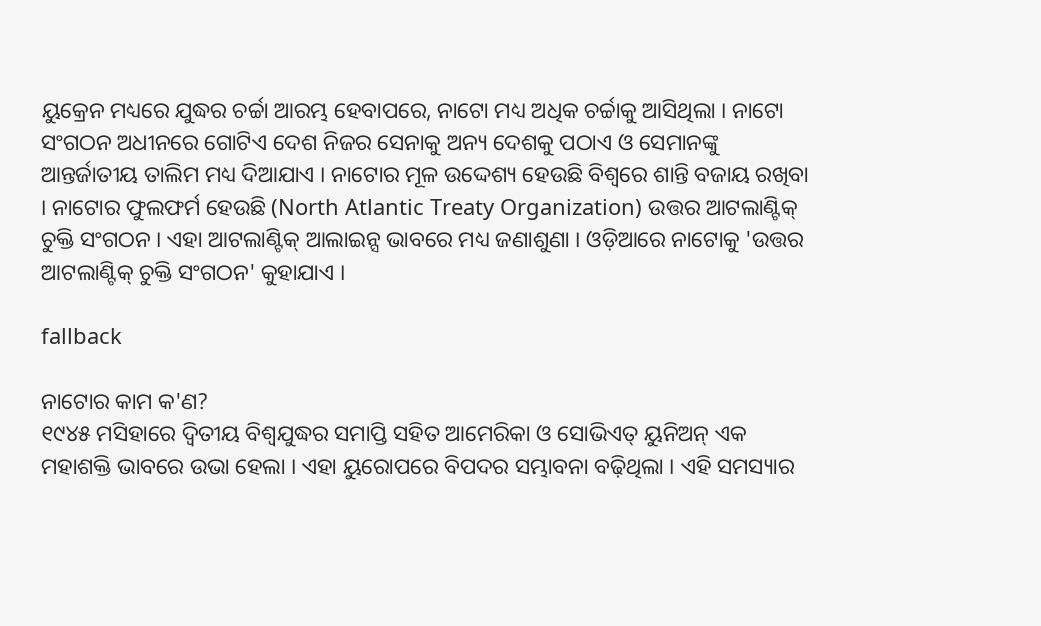ୟୁକ୍ରେନ ମଧ୍ୟରେ ଯୁଦ୍ଧର ଚର୍ଚ୍ଚା ଆରମ୍ଭ ହେବାପରେ, ନାଟୋ ମଧ୍ୟ ଅଧିକ ଚର୍ଚ୍ଚାକୁ ଆସିଥିଲା । ନାଟୋ ସଂଗଠନ ଅଧୀନରେ ଗୋଟିଏ ଦେଶ ନିଜର ସେନାକୁ ଅନ୍ୟ ଦେଶକୁ ପଠାଏ ଓ ସେମାନଙ୍କୁ ଆନ୍ତର୍ଜାତୀୟ ତାଲିମ ମଧ୍ୟ ଦିଆଯାଏ । ନାଟୋର ମୂଳ ଉଦ୍ଦେଶ୍ୟ ହେଉଛି ବିଶ୍ୱରେ ଶାନ୍ତି ବଜାୟ ରଖିବା । ନାଟୋର ଫୁଲଫର୍ମ ହେଉଛି (North Atlantic Treaty Organization) ଉତ୍ତର ଆଟଲାଣ୍ଟିକ୍ ଚୁକ୍ତି ସଂଗଠନ । ଏହା ଆଟଲାଣ୍ଟିକ୍ ଆଲାଇନ୍ସ ଭାବରେ ମଧ୍ୟ ଜଣାଶୁଣା । ଓଡ଼ିଆରେ ନାଟୋକୁ 'ଉତ୍ତର ଆଟଲାଣ୍ଟିକ୍ ଚୁକ୍ତି ସଂଗଠନ' କୁହାଯାଏ ।

fallback

ନାଟୋର କାମ କ'ଣ?
୧୯୪୫ ମସିହାରେ ଦ୍ୱିତୀୟ ବିଶ୍ୱଯୁଦ୍ଧର ସମାପ୍ତି ସହିତ ଆମେରିକା ଓ ସୋଭିଏତ୍ ୟୁନିଅନ୍ ଏକ ମହାଶକ୍ତି ଭାବରେ ଉଭା ହେଲା । ଏହା ୟୁରୋପରେ ବିପଦର ସମ୍ଭାବନା ବଢ଼ିଥିଲା । ଏହି ସମସ୍ୟାର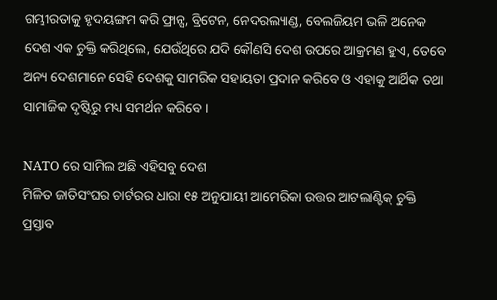ଗମ୍ଭୀରତାକୁ ହୃଦୟଙ୍ଗମ କରି ଫ୍ରାନ୍ସ, ବ୍ରିଟେନ, ନେଦରଲ୍ୟାଣ୍ଡ, ବେଲଜିୟମ ଭଳି ଅନେକ ଦେଶ ଏକ ଚୁକ୍ତି କରିଥିଲେ, ଯେଉଁଥିରେ ଯଦି କୌଣସି ଦେଶ ଉପରେ ଆକ୍ରମଣ ହୁଏ, ତେବେ ଅନ୍ୟ ଦେଶମାନେ ସେହି ଦେଶକୁ ସାମରିକ ସହାୟତା ପ୍ରଦାନ କରିବେ ଓ ଏହାକୁ ଆର୍ଥିକ ତଥା ସାମାଜିକ ଦୃଷ୍ଟିରୁ ମଧ୍ୟ ସମର୍ଥନ କରିବେ ।

NATO ରେ ସାମିଲ ଅଛି ଏହିସବୁ ଦେଶ
ମିଳିତ ଜାତିସଂଘର ଚାର୍ଟରର ଧାରା ୧୫ ଅନୁଯାୟୀ ଆମେରିକା ଉତ୍ତର ଆଟଲାଣ୍ଟିକ୍ ଚୁକ୍ତି ପ୍ରସ୍ତାବ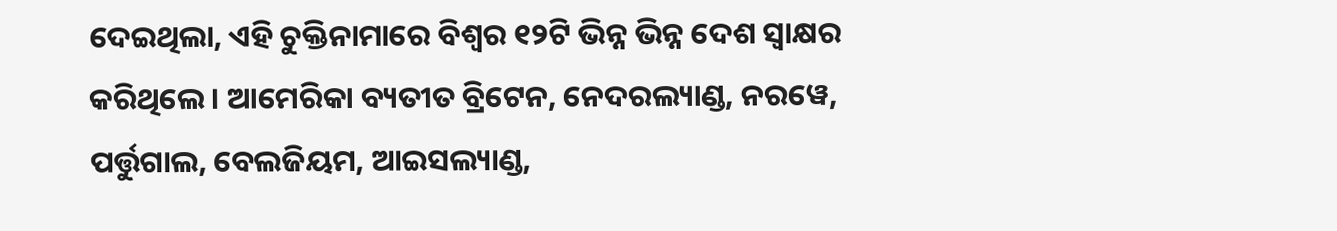ଦେଇଥିଲା, ଏହି ଚୁକ୍ତିନାମାରେ ବିଶ୍ୱର ୧୨ଟି ଭିନ୍ନ ଭିନ୍ନ ଦେଶ ସ୍ୱାକ୍ଷର କରିଥିଲେ । ଆମେରିକା ବ୍ୟତୀତ ବ୍ରିଟେନ, ନେଦରଲ୍ୟାଣ୍ଡ, ନରୱେ, ପର୍ତ୍ତୁଗାଲ, ବେଲଜିୟମ, ଆଇସଲ୍ୟାଣ୍ଡ,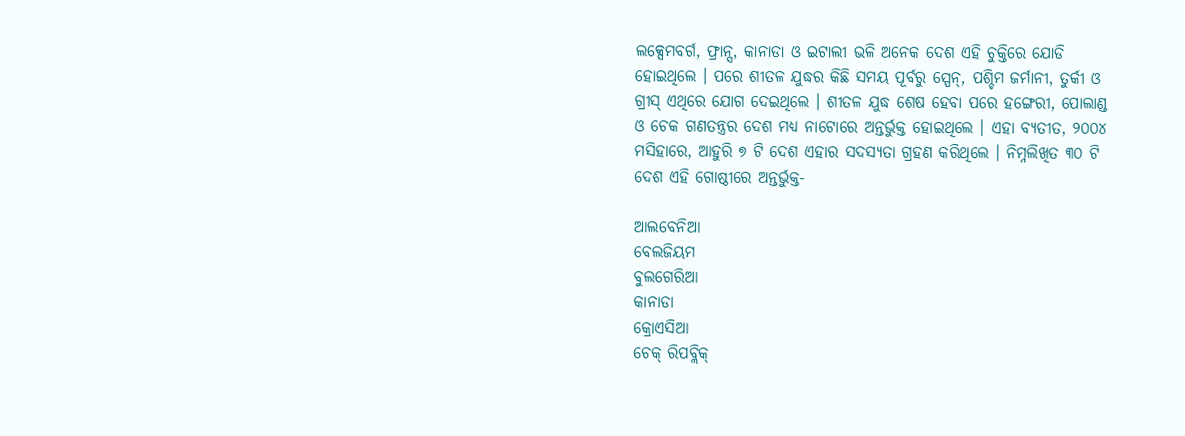ଲକ୍ସେମବର୍ଗ, ଫ୍ରାନ୍ସ, କାନାଡା ଓ ଇଟାଲୀ ଭଳି ଅନେକ ଦେଶ ଏହି ଚୁକ୍ତିରେ ଯୋଡି ହୋଇଥିଲେ । ପରେ ଶୀତଳ ଯୁଦ୍ଧର କିଛି ସମୟ ପୂର୍ବରୁ ସ୍ପେନ୍, ପଶ୍ଚିମ ଜର୍ମାନୀ, ତୁର୍କୀ ଓ ଗ୍ରୀସ୍ ଏଥିରେ ଯୋଗ ଦେଇଥିଲେ । ଶୀତଳ ଯୁଦ୍ଧ ଶେଷ ହେବା ପରେ ହଙ୍ଗେରୀ, ପୋଲାଣ୍ଡ ଓ ଚେକ ଗଣତନ୍ତ୍ରର ଦେଶ ମଧ୍ୟ ନାଟୋରେ ଅନ୍ତର୍ଭୁକ୍ତ ହୋଇଥିଲେ । ଏହା ବ୍ୟତୀତ, ୨୦୦୪ ମସିହାରେ, ଆହୁରି ୭ ଟି ଦେଶ ଏହାର ସଦସ୍ୟତା ଗ୍ରହଣ କରିଥିଲେ । ନିମ୍ନଲିଖିତ ୩୦ ଟି ଦେଶ ଏହି ଗୋଷ୍ଠୀରେ ଅନ୍ତର୍ଭୁକ୍ତ-

ଆଲବେନିଆ
ବେଲଜିୟମ
ବୁଲଗେରିଆ
କାନାଡା
କ୍ରୋଏସିଆ
ଚେକ୍ ରିପବ୍ଲିକ୍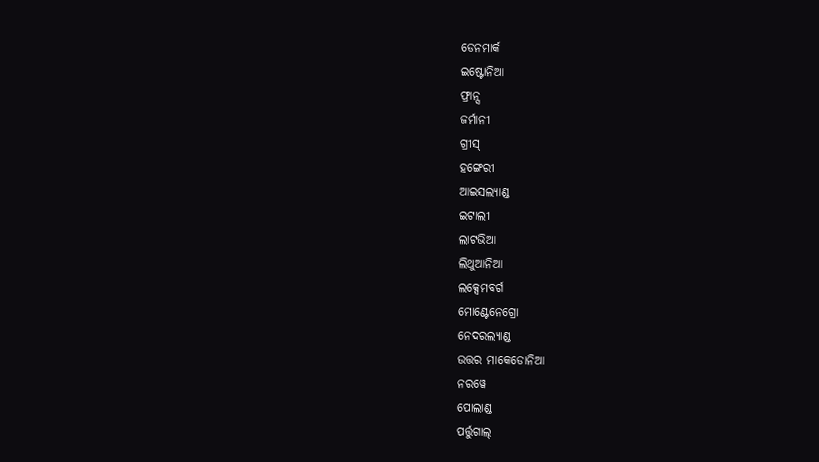ଡେନମାର୍କ
ଇଷ୍ଟୋନିଆ
ଫ୍ରାନ୍ସ
ଜର୍ମାନୀ
ଗ୍ରୀସ୍
ହଙ୍ଗେରୀ
ଆଇସଲ୍ୟାଣ୍ଡ
ଇଟାଲୀ
ଲାଟଭିଆ
ଲିଥୁଆନିଆ
ଲକ୍ସେମବର୍ଗ
ମୋଣ୍ଟେନେଗ୍ରୋ
ନେଦରଲ୍ୟାଣ୍ଡ
ଉତ୍ତର ମାକେଡୋନିଆ
ନରୱେ
ପୋଲାଣ୍ଡ
ପର୍ତ୍ତୁଗାଲ୍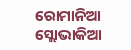ରୋମାନିଆ
ସ୍ଲୋଭାକିଆ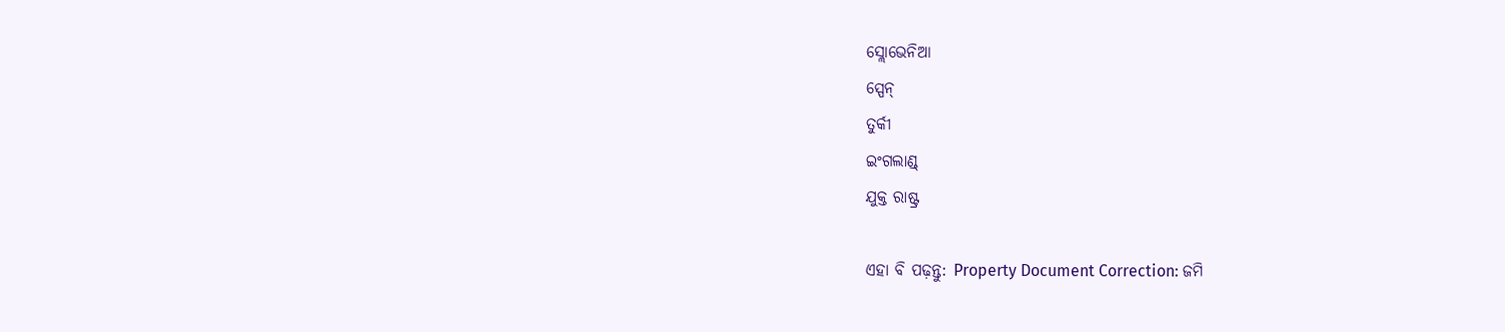ସ୍ଲୋଭେନିଆ
ସ୍ପେନ୍
ତୁର୍କୀ
ଇଂଗଲାଣ୍ଡ୍
ଯୁକ୍ତ ରାଷ୍ଟ୍ର

ଏହା ବି ପଢ଼ନ୍ତୁ: Property Document Correction: ଜମି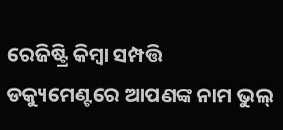ରେଜିଷ୍ଟ୍ରି କିମ୍ବା ସମ୍ପତ୍ତି ଡକ୍ୟୁମେଣ୍ଟରେ ଆପଣଙ୍କ ନାମ ଭୁଲ୍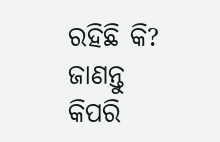ରହିଛି କି? ଜାଣନ୍ତୁ କିପରି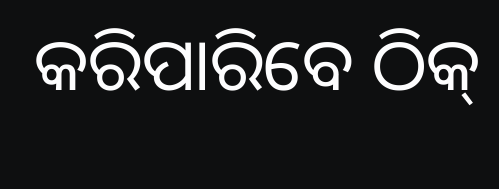କରିପାରିବେ ଠିକ୍